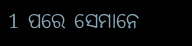1 ପରେ ସେମାନେ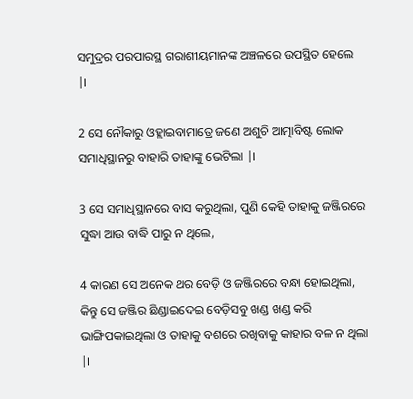ସମୁଦ୍ରର ପରପାରସ୍ଥ ଗରାଶୀୟମାନଙ୍କ ଅଞ୍ଚଳରେ ଉପସ୍ଥିତ ହେଲେ |।

2 ସେ ନୌକାରୁ ଓହ୍ଲାଇବାମାତ୍ରେ ଜଣେ ଅଶୁଚି ଆତ୍ମାବିଷ୍ଟ ଲୋକ ସମାଧିସ୍ଥାନରୁ ବାହାରି ତାହାଙ୍କୁ ଭେଟିଲା |।

3 ସେ ସମାଧିସ୍ଥାନରେ ବାସ କରୁଥିଲା, ପୁଣି କେହି ତାହାକୁ ଜଞ୍ଜିରରେ ସୁଦ୍ଧା ଆଉ ବାଦ୍ଧି ପାରୁ ନ ଥିଲେ,

4 କାରଣ ସେ ଅନେକ ଥର ବେଡ଼ି ଓ ଜଞ୍ଜିରରେ ବନ୍ଧା ହୋଇଥିଲା, କିନ୍ତୁ ସେ ଜଞ୍ଜିର ଛିଣ୍ଡାଇଦେଇ ବେଡ଼ିସବୁ ଖଣ୍ଡ ଖଣ୍ଡ କରି ଭାଙ୍ଗିପକାଇଥିଲା ଓ ତାହାକୁ ବଶରେ ରଖିବାକୁ କାହାର ବଳ ନ ଥିଲା |।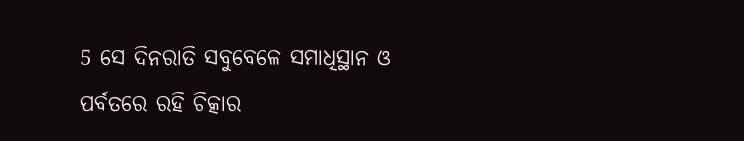5 ସେ ଦିନରାତି ସବୁବେଳେ ସମାଧିସ୍ଥାନ ଓ ପର୍ବତରେ ରହି ଚିତ୍କାର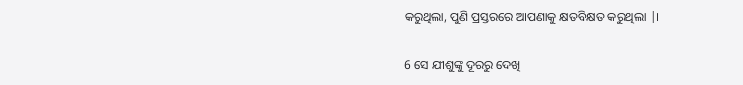କରୁଥିଲା, ପୁଣି ପ୍ରସ୍ତରରେ ଆପଣାକୁ କ୍ଷତବିକ୍ଷତ କରୁଥିଲା |।

6 ସେ ଯୀଶୁଙ୍କୁ ଦୂରରୁ ଦେଖି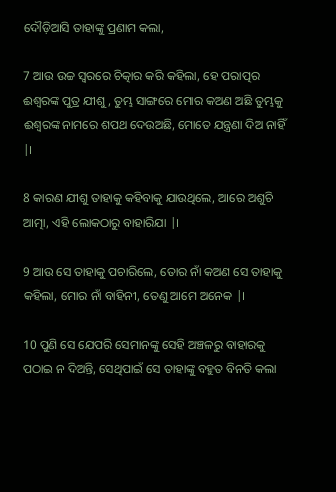ଦୌଡ଼ିଆସି ତାହାଙ୍କୁ ପ୍ରଣାମ କଲା,

7 ଆଉ ଉଚ୍ଚ ସ୍ୱରରେ ଚିତ୍କାର କରି କହିଲା, ହେ ପରାତ୍ପର ଈଶ୍ୱରଙ୍କ ପୁତ୍ର ଯୀଶୁ, ତୁମ୍ଭ ସାଙ୍ଗରେ ମୋର କଅଣ ଅଛି ତୁମ୍ଭକୁ ଈଶ୍ୱରଙ୍କ ନାମରେ ଶପଥ ଦେଉଅଛି, ମୋତେ ଯନ୍ତ୍ରଣା ଦିଅ ନାହିଁ |।

8 କାରଣ ଯୀଶୁ ତାହାକୁ କହିବାକୁ ଯାଉଥିଲେ, ଆରେ ଅଶୁଚି ଆତ୍ମା, ଏହି ଲୋକଠାରୁ ବାହାରିଯା |।

9 ଆଉ ସେ ତାହାକୁ ପଚାରିଲେ, ତୋର ନାଁ କଅଣ ସେ ତାହାକୁ କହିଲା, ମୋର ନାଁ ବାହିନୀ, ତେଣୁ ଆମେ ଅନେକ |।

10 ପୁଣି ସେ ଯେପରି ସେମାନଙ୍କୁ ସେହି ଅଞ୍ଚଳରୁ ବାହାରକୁ ପଠାଇ ନ ଦିଅନ୍ତି, ସେଥିପାଇଁ ସେ ତାହାଙ୍କୁ ବହୁତ ବିନତି କଲା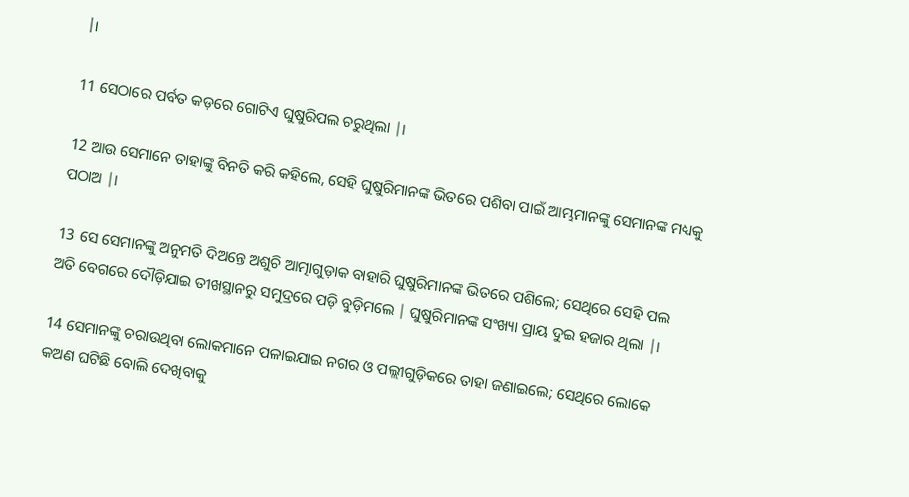|।

11 ସେଠାରେ ପର୍ବତ କଡ଼ରେ ଗୋଟିଏ ଘୁଷୁରିପଲ ଚରୁଥିଲା |।

12 ଆଉ ସେମାନେ ତାହାଙ୍କୁ ବିନତି କରି କହିଲେ, ସେହି ଘୁଷୁରିମାନଙ୍କ ଭିତରେ ପଶିବା ପାଇଁ ଆମ୍ଭମାନଙ୍କୁ ସେମାନଙ୍କ ମଧ୍ୟକୁ ପଠାଅ |।

13 ସେ ସେମାନଙ୍କୁ ଅନୁମତି ଦିଅନ୍ତେ ଅଶୁଚି ଆତ୍ମାଗୁଡ଼ାକ ବାହାରି ଘୁଷୁରିମାନଙ୍କ ଭିତରେ ପଶିଲେ; ସେଥିରେ ସେହି ପଲ ଅତି ବେଗରେ ଦୌଡ଼ିଯାଇ ତୀଖସ୍ଥାନରୁ ସମୁଦ୍ରରେ ପଡ଼ି ବୁଡ଼ିମଲେ | ଘୁଷୁରିମାନଙ୍କ ସଂଖ୍ୟା ପ୍ରାୟ ଦୁଇ ହଜାର ଥିଲା |।

14 ସେମାନଙ୍କୁ ଚରାଉଥିବା ଲୋକମାନେ ପଳାଇଯାଇ ନଗର ଓ ପଲ୍ଲୀଗୁଡ଼ିକରେ ତାହା ଜଣାଇଲେ; ସେଥିରେ ଲୋକେ କଅଣ ଘଟିଛି ବୋଲି ଦେଖିବାକୁ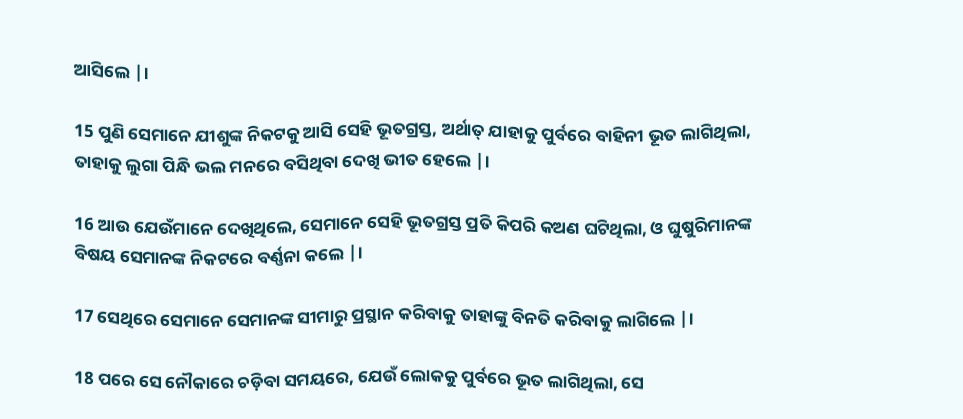ଆସିଲେ |।

15 ପୁଣି ସେମାନେ ଯୀଶୁଙ୍କ ନିକଟକୁ ଆସି ସେହି ଭୂତଗ୍ରସ୍ତ, ଅର୍ଥାତ୍ ଯାହାକୁ ପୁର୍ବରେ ବାହିନୀ ଭୂତ ଲାଗିଥିଲା, ତାହାକୁ ଲୁଗା ପିନ୍ଧି ଭଲ ମନରେ ବସିଥିବା ଦେଖି ଭୀତ ହେଲେ |।

16 ଆଉ ଯେଉଁମାନେ ଦେଖିଥିଲେ, ସେମାନେ ସେହି ଭୂତଗ୍ରସ୍ତ ପ୍ରତି କିପରି କଅଣ ଘଟିଥିଲା, ଓ ଘୁଷୁରିମାନଙ୍କ ବିଷୟ ସେମାନଙ୍କ ନିକଟରେ ବର୍ଣ୍ଣନା କଲେ |।

17 ସେଥିରେ ସେମାନେ ସେମାନଙ୍କ ସୀମାରୁ ପ୍ରସ୍ଥାନ କରିବାକୁ ତାହାଙ୍କୁ ବିନତି କରିବାକୁ ଲାଗିଲେ |।

18 ପରେ ସେ ନୌକାରେ ଚଡ଼ିବା ସମୟରେ, ଯେଉଁ ଲୋକକୁ ପୁର୍ବରେ ଭୂତ ଲାଗିଥିଲା, ସେ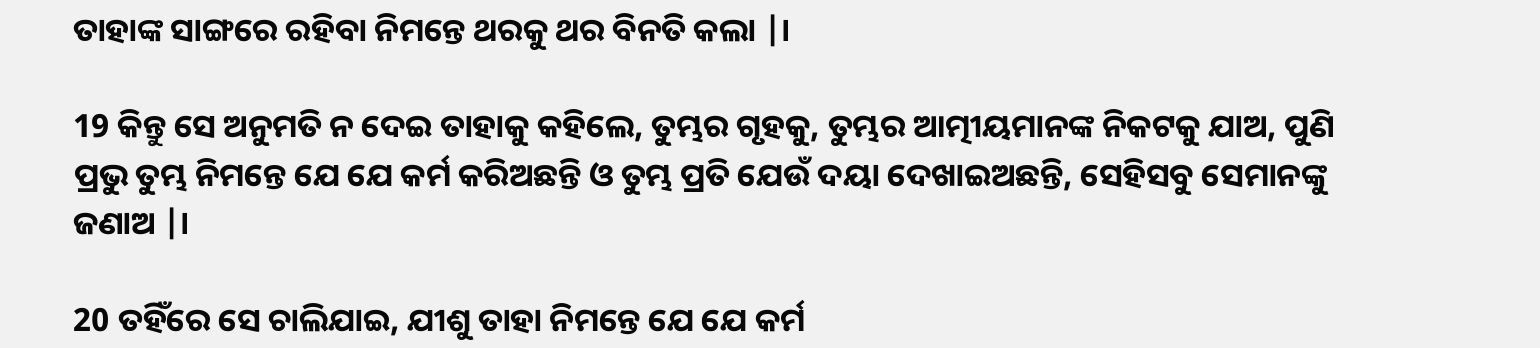ତାହାଙ୍କ ସାଙ୍ଗରେ ରହିବା ନିମନ୍ତେ ଥରକୁ ଥର ବିନତି କଲା |।

19 କିନ୍ତୁ ସେ ଅନୁମତି ନ ଦେଇ ତାହାକୁ କହିଲେ, ତୁମ୍ଭର ଗୃହକୁ, ତୁମ୍ଭର ଆତ୍ମୀୟମାନଙ୍କ ନିକଟକୁ ଯାଅ, ପୁଣି ପ୍ରଭୁ ତୁମ୍ଭ ନିମନ୍ତେ ଯେ ଯେ କର୍ମ କରିଅଛନ୍ତି ଓ ତୁମ୍ଭ ପ୍ରତି ଯେଉଁ ଦୟା ଦେଖାଇଅଛନ୍ତି, ସେହିସବୁ ସେମାନଙ୍କୁ ଜଣାଅ |।

20 ତହିଁରେ ସେ ଚାଲିଯାଇ, ଯୀଶୁ ତାହା ନିମନ୍ତେ ଯେ ଯେ କର୍ମ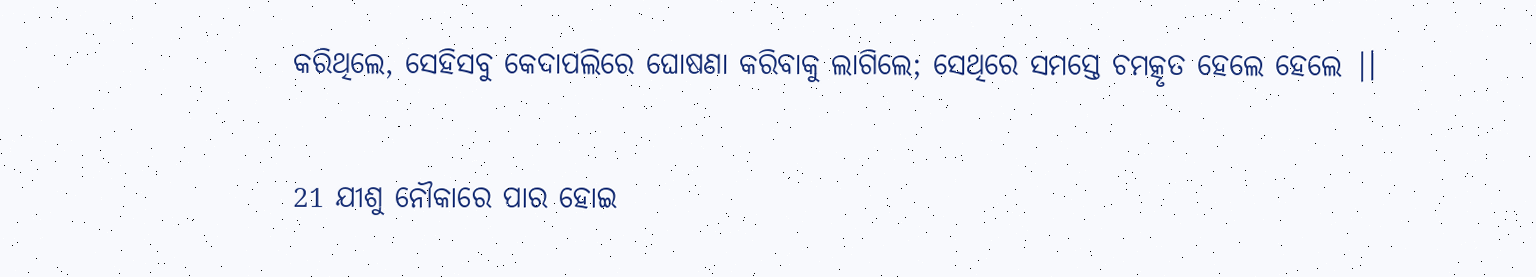କରିଥିଲେ, ସେହିସବୁ କେଦାପଲିରେ ଘୋଷଣା କରିବାକୁ ଲାଗିଲେ; ସେଥିରେ ସମସ୍ତେ ଚମତ୍କୃତ ହେଲେ ହେଲେ |।

21 ଯୀଶୁ ନୌକାରେ ପାର ହୋଇ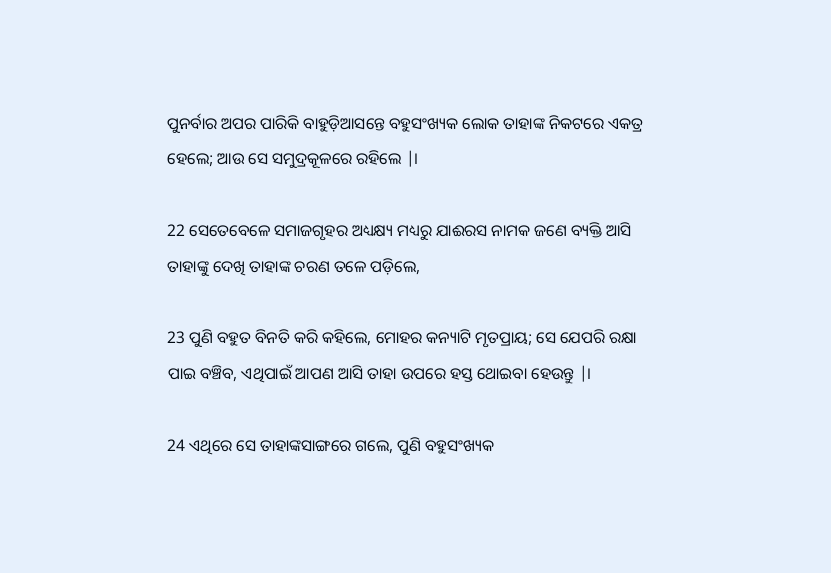ପୁନର୍ବାର ଅପର ପାରିକି ବାହୁଡ଼ିଆସନ୍ତେ ବହୁସଂଖ୍ୟକ ଲୋକ ତାହାଙ୍କ ନିକଟରେ ଏକତ୍ର ହେଲେ; ଆଉ ସେ ସମୁଦ୍ରକୂଳରେ ରହିଲେ |।

22 ସେତେବେଳେ ସମାଜଗୃହର ଅଧ୍ୟକ୍ଷ୍ୟ ମଧ୍ୟରୁ ଯାଈରସ ନାମକ ଜଣେ ବ୍ୟକ୍ତି ଆସି ତାହାଙ୍କୁ ଦେଖି ତାହାଙ୍କ ଚରଣ ତଳେ ପଡ଼ିଲେ,

23 ପୁଣି ବହୁତ ବିନତି କରି କହିଲେ, ମୋହର କନ୍ୟାଟି ମୃତପ୍ରାୟ; ସେ ଯେପରି ରକ୍ଷା ପାଇ ବଞ୍ଚିବ, ଏଥିପାଇଁ ଆପଣ ଆସି ତାହା ଉପରେ ହସ୍ତ ଥୋଇବା ହେଉନ୍ତୁ |।

24 ଏଥିରେ ସେ ତାହାଙ୍କସାଙ୍ଗରେ ଗଲେ, ପୁଣି ବହୁସଂଖ୍ୟକ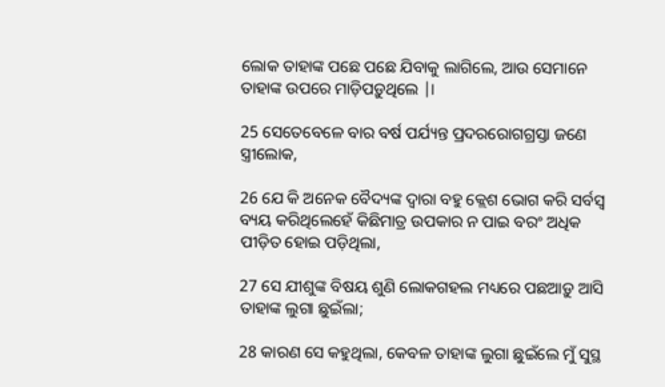ଲୋକ ତାହାଙ୍କ ପଛେ ପଛେ ଯିବାକୁ ଲାଗିଲେ, ଆଉ ସେମାନେ ତାହାଙ୍କ ଉପରେ ମାଡ଼ିପଡ଼ୁଥିଲେ |।

25 ସେତେବେଳେ ବାର ବର୍ଷ ପର୍ଯ୍ୟନ୍ତ ପ୍ରଦରରୋଗଗ୍ରସ୍ତା ଜଣେ ସ୍ତ୍ରୀଲୋକ,

26 ଯେ କି ଅନେକ ବୈଦ୍ୟଙ୍କ ଦ୍ୱାରା ବହୁ କ୍ଲେଶ ଭୋଗ କରି ସର୍ବସ୍ୱ ବ୍ୟୟ କରିଥିଲେହେଁ କିଛିମାତ୍ର ଉପକାର ନ ପାଇ ବରଂ ଅଧିକ ପୀଡ଼ିତ ହୋଇ ପଡ଼ିଥିଲା,

27 ସେ ଯୀଶୁଙ୍କ ବିଷୟ ଶୁଣି ଲୋକଗହଲ ମଧ୍ୟରେ ପଛଆଡ଼ୁ ଆସି ତାହାଙ୍କ ଲୁଗା ଛୁଇଁଲା;

28 କାରଣ ସେ କହୁଥିଲା, କେବଳ ତାହାଙ୍କ ଲୁଗା ଛୁଇଁଲେ ମୁଁ ସୁସ୍ଥ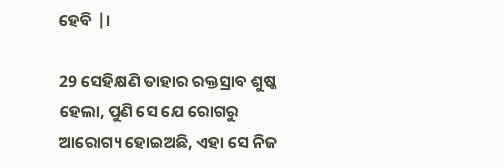ହେବି |।

29 ସେହିକ୍ଷଣି ତାହାର ରକ୍ତସ୍ରାବ ଶୁଷ୍କ ହେଲା, ପୁଣି ସେ ଯେ ରୋଗରୁ ଆରୋଗ୍ୟ ହୋଇଅଛି, ଏହା ସେ ନିଜ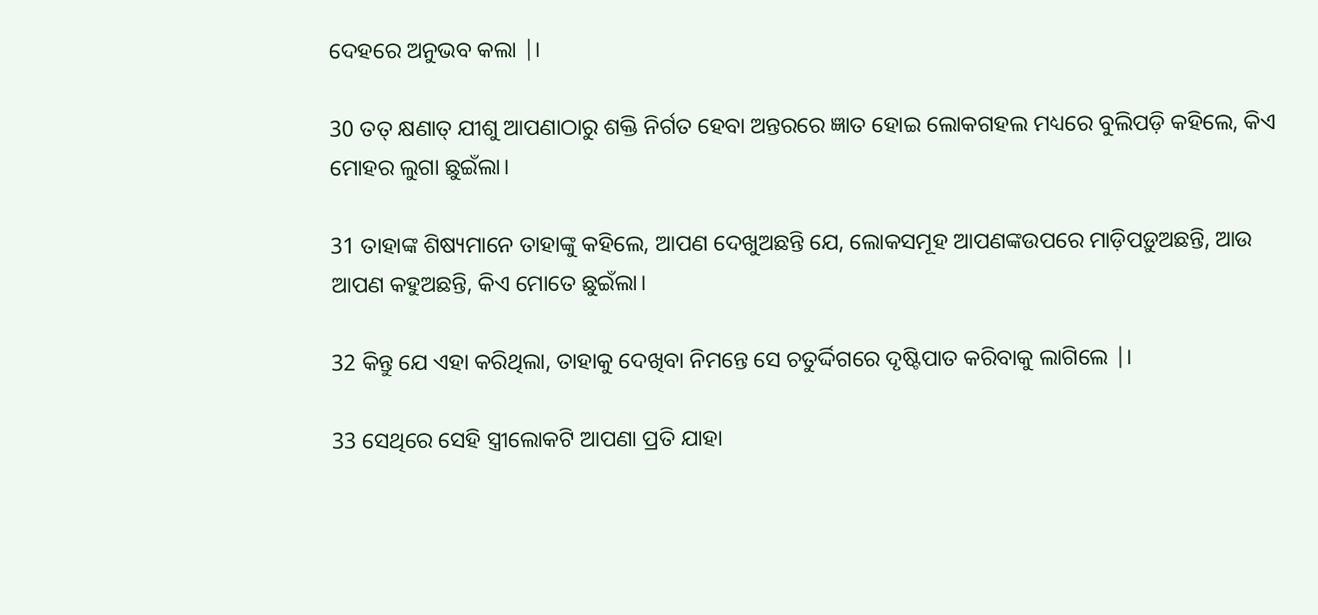ଦେହରେ ଅନୁଭବ କଲା |।

30 ତତ୍ କ୍ଷଣାତ୍ ଯୀଶୁ ଆପଣାଠାରୁ ଶକ୍ତି ନିର୍ଗତ ହେବା ଅନ୍ତରରେ ଜ୍ଞାତ ହୋଇ ଲୋକଗହଲ ମଧ୍ୟରେ ବୁଲିପଡ଼ି କହିଲେ, କିଏ ମୋହର ଲୁଗା ଛୁଇଁଲା।

31 ତାହାଙ୍କ ଶିଷ୍ୟମାନେ ତାହାଙ୍କୁ କହିଲେ, ଆପଣ ଦେଖୁଅଛନ୍ତି ଯେ, ଲୋକସମୂହ ଆପଣଙ୍କଉପରେ ମାଡ଼ିପଡ଼ୁଅଛନ୍ତି, ଆଉ ଆପଣ କହୁଅଛନ୍ତି, କିଏ ମୋତେ ଛୁଇଁଲା।

32 କିନ୍ତୁ ଯେ ଏହା କରିଥିଲା, ତାହାକୁ ଦେଖିବା ନିମନ୍ତେ ସେ ଚତୁର୍ଦ୍ଦିଗରେ ଦୃଷ୍ଟିପାତ କରିବାକୁ ଲାଗିଲେ |।

33 ସେଥିରେ ସେହି ସ୍ତ୍ରୀଲୋକଟି ଆପଣା ପ୍ରତି ଯାହା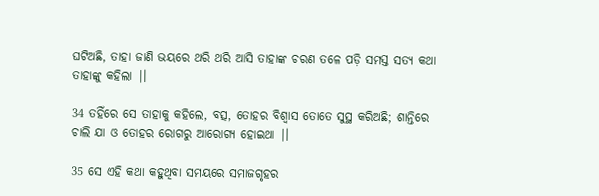ଘଟିଅଛି, ତାହା ଜାଣି ଭୟରେ ଥରି ଥରି ଆସି ତାହାଙ୍କ ଚରଣ ତଳେ ପଡ଼ି ସମସ୍ତ ସତ୍ୟ କଥା ତାହାଙ୍କୁ କହିଲା |।

34 ତହିଁରେ ସେ ତାହାକୁ କହିଲେ, ବତ୍ସ, ତୋହର ବିଶ୍ୱାସ ତୋତେ ସୁସ୍ଥ କରିଅଛି; ଶାନ୍ତିରେ ଚାଲି ଯା ଓ ତୋହର ରୋଗରୁ ଆରୋଗ୍ୟ ହୋଇଥା |।

35 ସେ ଏହି କଥା କହୁଥିବା ସମୟରେ ସମାଜଗୃହର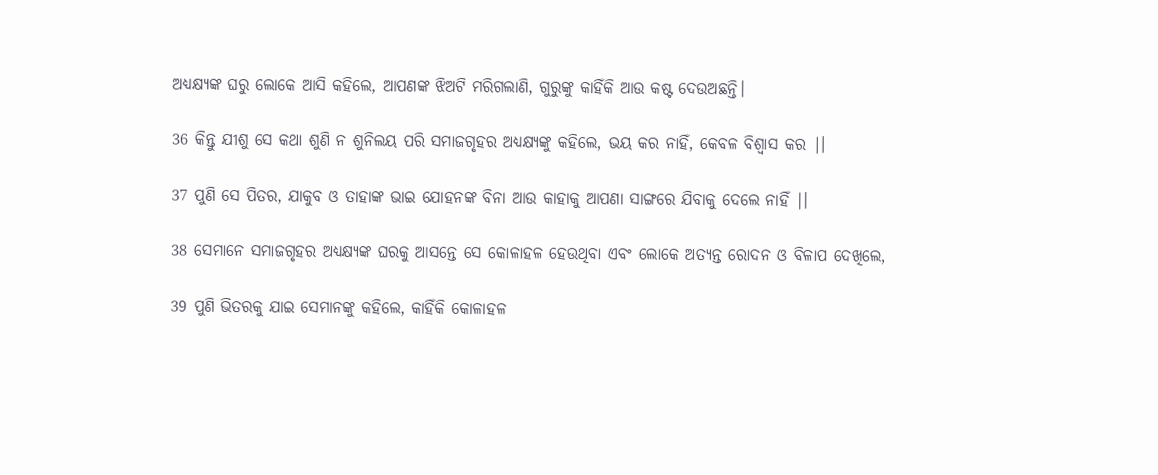ଅଧ୍ୟକ୍ଷ୍ୟଙ୍କ ଘରୁ ଲୋକେ ଆସି କହିଲେ, ଆପଣଙ୍କ ଝିଅଟି ମରିଗଲାଣି, ଗୁରୁଙ୍କୁ କାହିଁକି ଆଉ କଷ୍ଟ ଦେଉଅଛନ୍ତି।

36 କିନ୍ତୁ ଯୀଶୁ ସେ କଥା ଶୁଣି ନ ଶୁନିଲୟ ପରି ସମାଜଗୃହର ଅଧ୍ୟକ୍ଷ୍ୟଙ୍କୁ କହିଲେ, ଭୟ କର ନାହିଁ, କେବଳ ବିଶ୍ୱାସ କର |।

37 ପୁଣି ସେ ପିତର, ଯାକୁବ ଓ ତାହାଙ୍କ ଭାଇ ଯୋହନଙ୍କ ବିନା ଆଉ କାହାକୁ ଆପଣା ସାଙ୍ଗରେ ଯିବାକୁ ଦେଲେ ନାହିଁ |।

38 ସେମାନେ ସମାଜଗୃହର ଅଧ୍ୟକ୍ଷ୍ୟଙ୍କ ଘରକୁ ଆସନ୍ତେ ସେ କୋଳାହଳ ହେଉଥିବା ଏବଂ ଲୋକେ ଅତ୍ୟନ୍ତ ରୋଦନ ଓ ବିଳାପ ଦେଖିଲେ,

39 ପୁଣି ଭିତରକୁ ଯାଇ ସେମାନଙ୍କୁ କହିଲେ, କାହିଁକି କୋଳାହଳ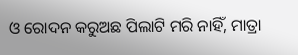ଓ ରୋଦନ କରୁଅଛ ପିଲାଟି ମରି ନାହିଁ, ମାତ୍ରା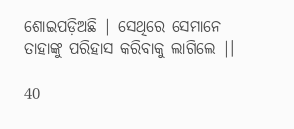ଶୋଇପଡ଼ିଅଛି | ସେଥିରେ ସେମାନେ ତାହାଙ୍କୁ ପରିହାସ କରିବାକୁ ଲାଗିଲେ |।

40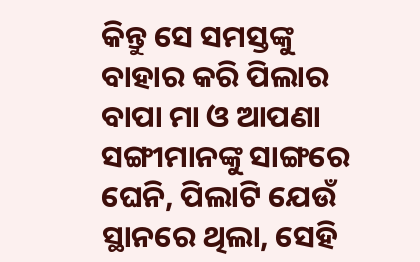କିନ୍ତୁ ସେ ସମସ୍ତଙ୍କୁ ବାହାର କରି ପିଲାର ବାପା ମା ଓ ଆପଣା ସଙ୍ଗୀମାନଙ୍କୁ ସାଙ୍ଗରେ ଘେନି, ପିଲାଟି ଯେଉଁ ସ୍ଥାନରେ ଥିଲା, ସେହି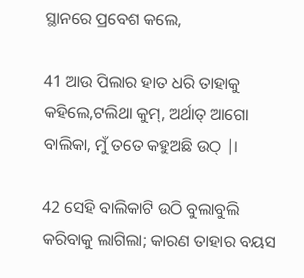ସ୍ଥାନରେ ପ୍ରବେଶ କଲେ,

41 ଆଉ ପିଲାର ହାତ ଧରି ତାହାକୁ କହିଲେ,ଟଲିଥା କୁମ୍, ଅର୍ଥାତ୍ ଆଗୋ ବାଲିକା, ମୁଁ ତତେ କହୁଅଛି ଉଠ୍ |।

42 ସେହି ବାଲିକାଟି ଉଠି ବୁଲାବୁଲି କରିବାକୁ ଲାଗିଲା; କାରଣ ତାହାର ବୟସ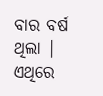ବାର ବର୍ଷ ଥିଲା | ଏଥିରେ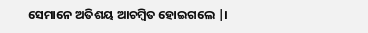ସେମାନେ ଅତିଶୟ ଆଚମ୍ବିତ ହୋଇଗଲେ |।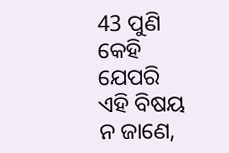43 ପୁଣି କେହି ଯେପରି ଏହି ବିଷୟ ନ ଜାଣେ,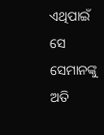ଏଥିପାଇଁ ସେ ସେମାନଙ୍କୁ ଅତି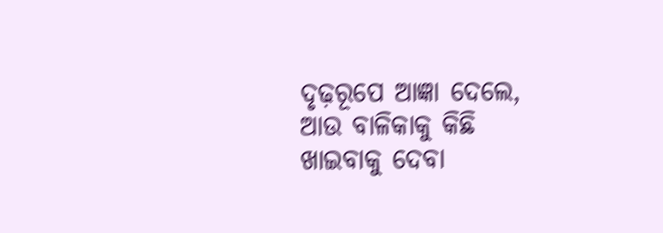ଦୃଢ଼ରୂପେ ଆଜ୍ଞା ଦେଲେ, ଆଉ ବାଳିକାକୁ କିଛି ଖାଇବାକୁ ଦେବା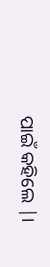ପାଇଁ କହିଲେ |।